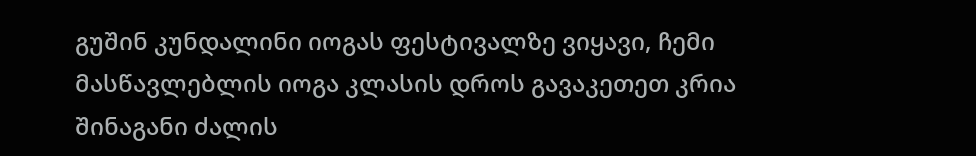გუშინ კუნდალინი იოგას ფესტივალზე ვიყავი, ჩემი მასწავლებლის იოგა კლასის დროს გავაკეთეთ კრია შინაგანი ძალის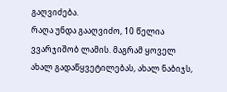გაღვიძება.
რაღა უნდა გააღვიძო, 10 წელია ვვარჯიშობ ლამის. მაგრამ ყოველ ახალ გადაწყვეტილებას, ახალ ნაბიჯს,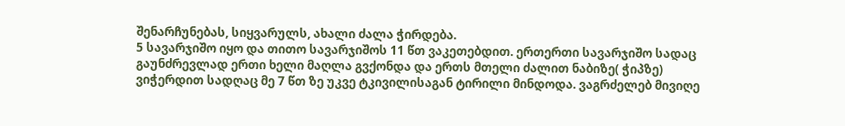შენარჩუნებას, სიყვარულს, ახალი ძალა ჭირდება.
5 სავარჯიშო იყო და თითო სავარჯიშოს 11 წთ ვაკეთებდით. ერთერთი სავარჯიშო სადაც გაუნძრევლად ერთი ხელი მაღლა გვქონდა და ერთს მთელი ძალით ნაბიზე( ჭიპზე) ვიჭერდით სადღაც მე 7 წთ ზე უკვე ტკივილისაგან ტირილი მინდოდა. ვაგრძელებ მივიღე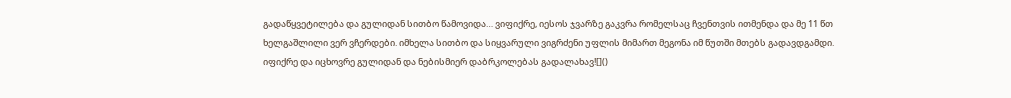გადაწყვეტილება და გულიდან სითბო წამოვიდა… ვიფიქრე, იესოს ჯვარზე გაკვრა რომელსაც ჩვენთვის ითმენდა და მე 11 წთ ხელგაშლილი ვერ ვჩერდები. იმხელა სითბო და სიყვარული ვიგრძენი უფლის მიმართ მეგონა იმ წუთში მთებს გადავდგამდი.
იფიქრე და იცხოვრე გულიდან და ნებისმიერ დაბრკოლებას გადალახავ![]()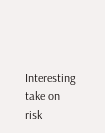Interesting take on risk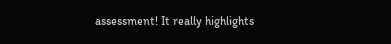assessment! It really highlights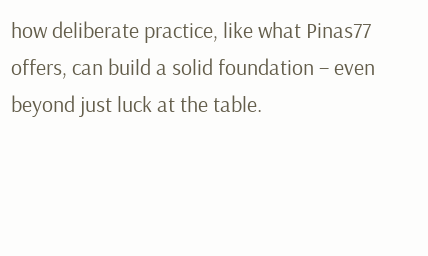how deliberate practice, like what Pinas77 offers, can build a solid foundation – even beyond just luck at the table.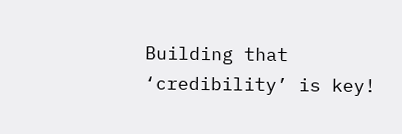Building that ‘credibility’ is key!